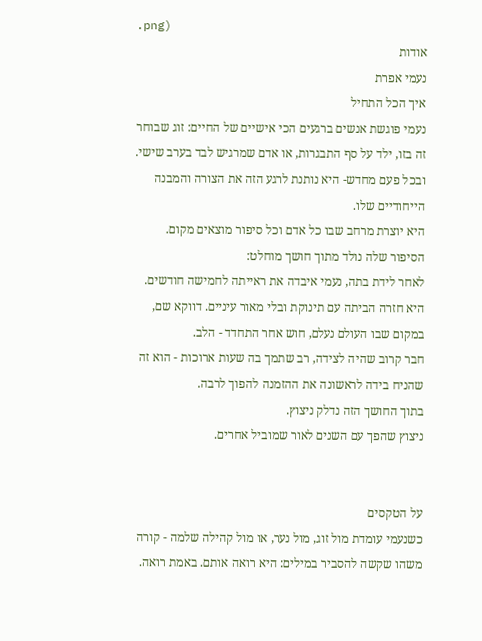.png)
אודות
נעמי אפרת
איך הכל התחיל
נעמי פוגשת אנשים ברגעים הכי אישיים של החיים: זוג שבוחר זה בזו, ילד על סף התבגרות, או אדם שמרגיש לבד בערב שישי.
ובכל פעם מחדש- היא נותנת לרגע הזה את הצורה והמבנה הייחודיים שלו.
היא יוצרת מרחב שבו כל אדם וכל סיפור מוצאים מקום.
הסיפור שלה נולד מתוך חושך מוחלט:
לאחר לידת בתה, נעמי איבדה את ראייתה לחמישה חודשים. היא חזרה הביתה עם תינוקת ובלי מאור עיניים. דווקא שם, במקום שבו העולם נעלם, חוש אחר התחדד - הלב.
חבר קרוב שהיה לצידה, רב שתמך בה שעות ארוכות - הוא זה שהניח בידה לראשונה את ההזמנה להפוך לרבה.
בתוך החושך הזה נדלק ניצוץ.
ניצוץ שהפך עם השנים לאור שמוביל אחרים.


על הטקסים
כשנעמי עומדת מול זוג, מול נער, או מול קהילה שלמה - קורה משהו שקשה להסביר במילים: היא רואה אותם. באמת רואה.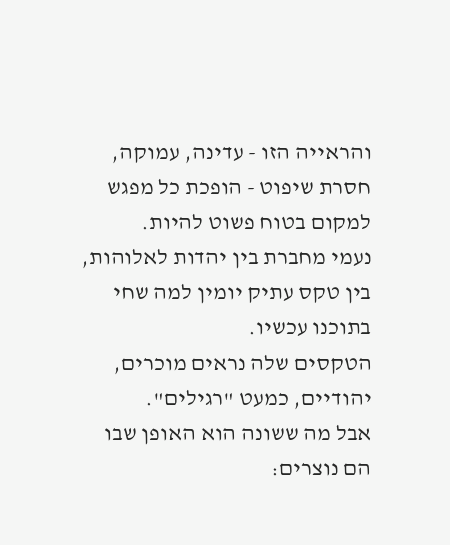והראייה הזו - עדינה, עמוקה, חסרת שיפוט - הופכת כל מפגש למקום בטוח פשוט להיות.
נעמי מחברת בין יהדות לאלוהות, בין טקס עתיק יומין למה שחי בתוכנו עכשיו.
הטקסים שלה נראים מוכרים, יהודיים, כמעט "רגילים".
אבל מה ששונה הוא האופן שבו הם נוצרים: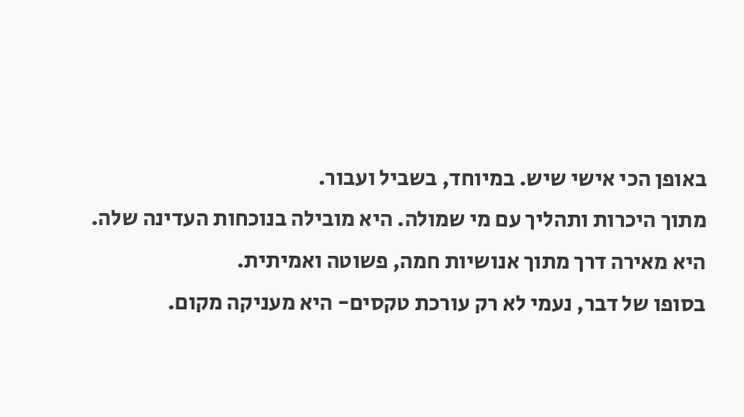באופן הכי אישי שיש. במיוחד, בשביל ועבור.
מתוך היכרות ותהליך עם מי שמולה. היא מובילה בנוכחות העדינה שלה. היא מאירה דרך מתוך אנושיות חמה, פשוטה ואמיתית.
בסופו של דבר, נעמי לא רק עורכת טקסים- היא מעניקה מקום.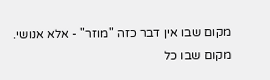מקום שבו אין דבר כזה "מוזר" - אלא אנושי.
מקום שבו כל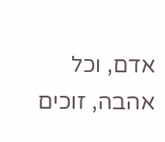אדם, וכל אהבה, זוכים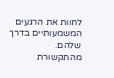לחוות את הרגעים המשמעותיים בדרך שלהם.
מהתקשורת